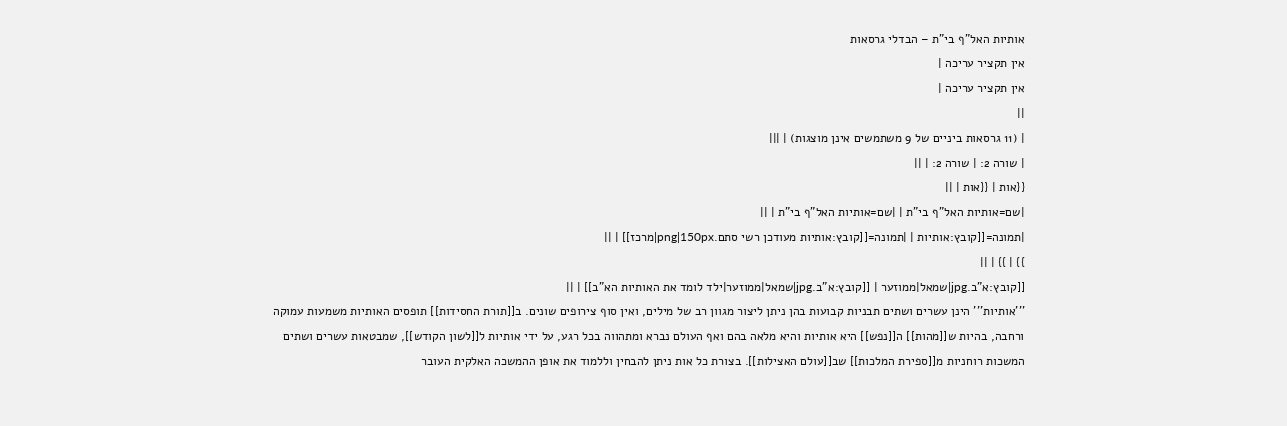אותיות האל"ף בי"ת – הבדלי גרסאות
אין תקציר עריכה |
אין תקציר עריכה |
||
| (11 גרסאות ביניים של 9 משתמשים אינן מוצגות) | |||
| שורה 2: | שורה 2: | ||
{{אות | {{אות | ||
|שם=אותיות האל"ף בי"ת | |שם=אותיות האל"ף בי"ת | ||
|תמונה=[[קובץ:אותיות | |תמונה=[[קובץ:אותיות מעודכן רשי סתם.png|150px|מרכז]] | ||
}} | }} | ||
[[קובץ:א"ב.jpg|שמאל|ממוזער | [[קובץ:א"ב.jpg|שמאל|ממוזער|ילד לומד את האותיות הא"ב]] | ||
'''אותיות''' הינן עשרים ושתים תבניות קבועות בהן ניתן ליצור מגוון רב של מילים, ואין סוף צירופים שונים. ב[[תורת החסידות]] תופסים האותיות משמעות עמוקה ורחבה, בהיות ש[[מהות]] ה[[נפש]] היא אותיות והיא מלאה בהם ואף העולם נברא ומתהווה בכל רגע, על ידי אותיות ל[[לשון הקודש]], שמבטאות עשרים ושתים המשכות רוחניות מ[[ספירת המלכות]] שב[[עולם האצילות]]. בצורת כל אות ניתן להבחין וללמוד את אופן ההמשכה האלקית העובר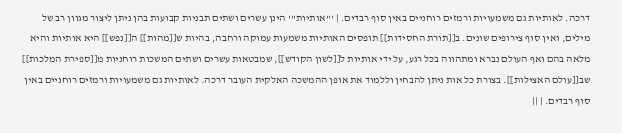דרכה. לאותיות גם משמעויות ורמזים רוחניים באין סוף רבדים. | '''אותיות''' הינן עשרים ושתים תבניות קבועות בהן ניתן ליצור מגוון רב של מילים, ואין סוף צירופים שונים. ב[[תורת החסידות]] תופסים האותיות משמעות עמוקה ורחבה, בהיות ש[[מהות]] ה[[נפש]] היא אותיות והיא מלאה בהם ואף העולם נברא ומתהווה בכל רגע, על ידי אותיות ל[[לשון הקודש]], שמבטאות עשרים ושתים המשכות רוחניות מ[[ספירת המלכות]] שב[[עולם האצילות]]. בצורת כל אות ניתן להבחין וללמוד את אופן ההמשכה האלקית העובר דרכה. לאותיות גם משמעויות ורמזים רוחניים באין סוף רבדים. | ||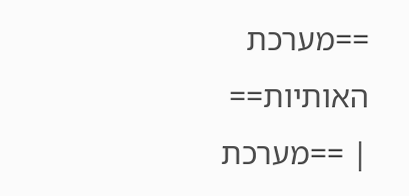==מערכת האותיות== | ==מערכת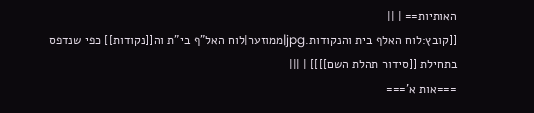האותיות== | ||
[[קובץ:לוח האלף בית והנקודות.jpg|ממוזער|לוח האל"ף בי"ת וה[[נקודות]] כפי שנדפס בתחילת [[סידור תהלת השם]]]] | |||
===אות א'===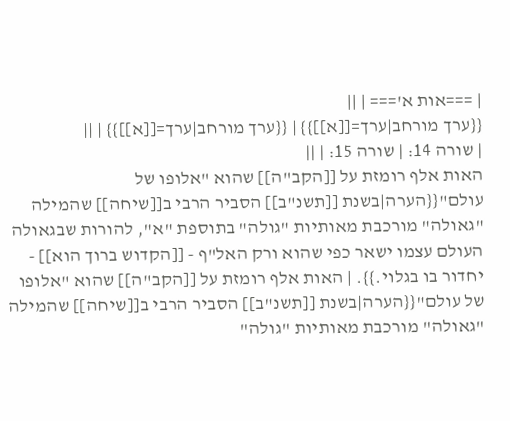| ===אות א'=== | ||
{{ערך מורחב|ערך=[[א]]}} | {{ערך מורחב|ערך=[[א]]}} | ||
| שורה 14: | שורה 15: | ||
האות אלף רומזת על [[הקב"ה]] שהוא "אלופו של עולם"{{הערה|בשנת [[תשנ"ב]] הסביר הרבי ב[[שיחה]] שהמילה "גאולה" מורכבת מאותיות "גולה" בתוספת "א", להורות שבגאולה העולם עצמו ישאר כפי שהוא ורק האל"ף - [[הקדוש ברוך הוא]] - יחדור בו בגלוי.}}. | האות אלף רומזת על [[הקב"ה]] שהוא "אלופו של עולם"{{הערה|בשנת [[תשנ"ב]] הסביר הרבי ב[[שיחה]] שהמילה "גאולה" מורכבת מאותיות "גולה"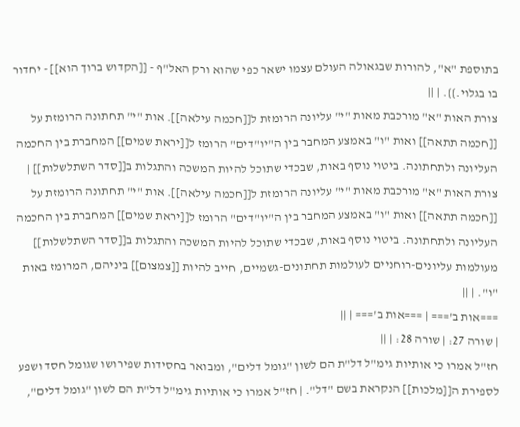בתוספת "א", להורות שבגאולה העולם עצמו ישאר כפי שהוא ורק האל"ף - [[הקדוש ברוך הוא]] - יחדור בו בגלוי.}}. | ||
צורת האות "א" מורכבת מאות "י" עליונה הרומזת ל[[חכמה עילאה]]. אות "י" תחתונה הרומזת על [[חכמה תתאה]] ואות "ו" באמצע המחבר בין ה"יו"דים" הרומז ל[[יראת שמים]] המחברת בין החכמה העליונה ולתחתונה. ביטוי נוסף באות, שבכדי שתוכל להיות המשכה והתגלות ב[[סדר השתלשלות]] | צורת האות "א" מורכבת מאות "י" עליונה הרומזת ל[[חכמה עילאה]]. אות "י" תחתונה הרומזת על [[חכמה תתאה]] ואות "ו" באמצע המחבר בין ה"יו"דים" הרומז ל[[יראת שמים]] המחברת בין החכמה העליונה ולתחתונה. ביטוי נוסף באות, שבכדי שתוכל להיות המשכה והתגלות ב[[סדר השתלשלות]] מעולמות עליונים-רוחניים לעולמות תחתונים-גשמיים, חייב להיות [[צמצום]] ביניהם, המרומז באות "ו". | ||
===אות ב'=== | ===אות ב'=== | ||
| שורה 27: | שורה 28: | ||
חז"ל אמרו כי אותיות גימ"ל דל"ת הם לשון "גומל דלים", ומבואר בחסידות שפירושו שגומל חסד ושפע לספירת ה[[מלכות]] הנקראת בשם "דל". | חז"ל אמרו כי אותיות גימ"ל דל"ת הם לשון "גומל דלים",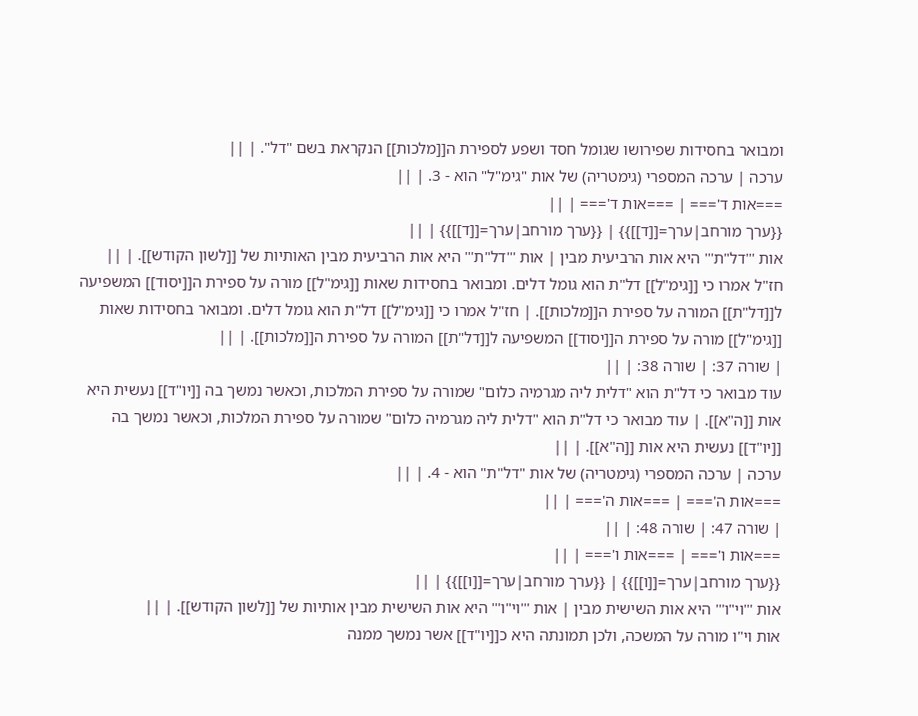ומבואר בחסידות שפירושו שגומל חסד ושפע לספירת ה[[מלכות]] הנקראת בשם "דל". | ||
ערכה | ערכה המספרי (גימטריה) של אות "גימ"ל" הוא - 3. | ||
===אות ד'=== | ===אות ד'=== | ||
{{ערך מורחב|ערך=[[ד]]}} | {{ערך מורחב|ערך=[[ד]]}} | ||
אות '''דל"ת''' היא אות הרביעית מבין | אות '''דל"ת''' היא אות הרביעית מבין האותיות של [[לשון הקודש]]. | ||
חז"ל אמרו כי [[גימ"ל]] דל"ת הוא גומל דלים. ומבואר בחסידות שאות [[גימ"ל]] מורה על ספירת ה[[יסוד]] המשפיעה ל[[דל"ת]] המורה על ספירת ה[[מלכות]]. | חז"ל אמרו כי [[גימ"ל]] דל"ת הוא גומל דלים. ומבואר בחסידות שאות [[גימ"ל]] מורה על ספירת ה[[יסוד]] המשפיעה ל[[דל"ת]] המורה על ספירת ה[[מלכות]]. | ||
| שורה 37: | שורה 38: | ||
עוד מבואר כי דל"ת הוא "דלית ליה מגרמיה כלום" שמורה על ספירת המלכות, וכאשר נמשך בה [[יו"ד]] נעשית היא אות [[ה"א]]. | עוד מבואר כי דל"ת הוא "דלית ליה מגרמיה כלום" שמורה על ספירת המלכות, וכאשר נמשך בה [[יו"ד]] נעשית היא אות [[ה"א]]. | ||
ערכה | ערכה המספרי (גימטריה) של אות "דל"ת" הוא - 4. | ||
===אות ה'=== | ===אות ה'=== | ||
| שורה 47: | שורה 48: | ||
===אות ו'=== | ===אות ו'=== | ||
{{ערך מורחב|ערך=[[ו]]}} | {{ערך מורחב|ערך=[[ו]]}} | ||
אות '''וי"ו''' היא אות השישית מבין | אות '''וי"ו''' היא אות השישית מבין אותיות של [[לשון הקודש]]. | ||
אות וי"ו מורה על המשכה, ולכן תמונתה היא כ[[יו"ד]] אשר נמשך ממנה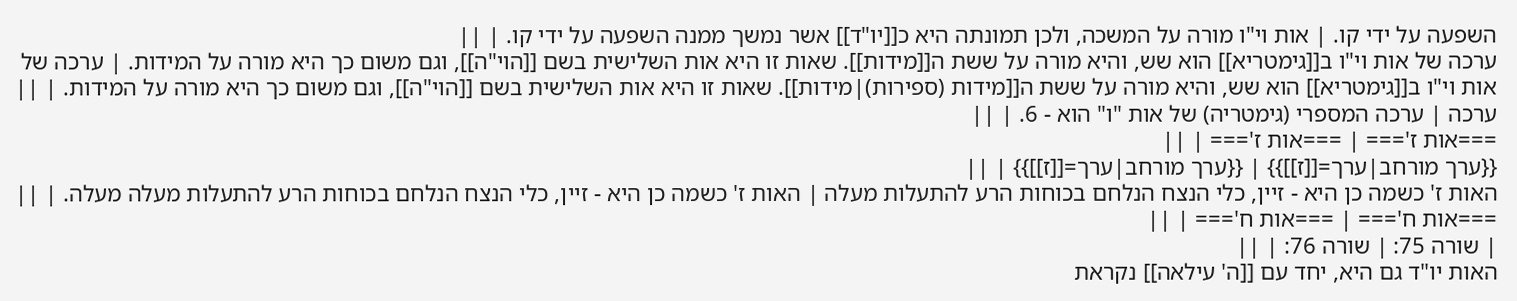השפעה על ידי קו. | אות וי"ו מורה על המשכה, ולכן תמונתה היא כ[[יו"ד]] אשר נמשך ממנה השפעה על ידי קו. | ||
ערכה של אות וי"ו ב[[גימטריא]] הוא שש, והיא מורה על ששת ה[[מידות]]. שאות זו היא אות השלישית בשם [[הוי"ה]], וגם משום כך היא מורה על המידות. | ערכה של אות וי"ו ב[[גימטריא]] הוא שש, והיא מורה על ששת ה[[מידות (ספירות)|מידות]]. שאות זו היא אות השלישית בשם [[הוי"ה]], וגם משום כך היא מורה על המידות. | ||
ערכה | ערכה המספרי (גימטריה) של אות "ו" הוא - 6. | ||
===אות ז'=== | ===אות ז'=== | ||
{{ערך מורחב|ערך=[[ז]]}} | {{ערך מורחב|ערך=[[ז]]}} | ||
האות ז' כשמה כן היא - זיין, כלי הנצח הנלחם בכוחות הרע להתעלות מעלה | האות ז' כשמה כן היא - זיין, כלי הנצח הנלחם בכוחות הרע להתעלות מעלה מעלה. | ||
===אות ח'=== | ===אות ח'=== | ||
| שורה 75: | שורה 76: | ||
האות יו"ד גם היא, יחד עם [[ה' עילאה]] נקראת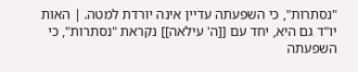"נסתרות", כי השפעתה עדיין אינה יורדת למטה. | האות יו"ד גם היא, יחד עם [[ה' עילאה]] נקראת "נסתרות", כי השפעתה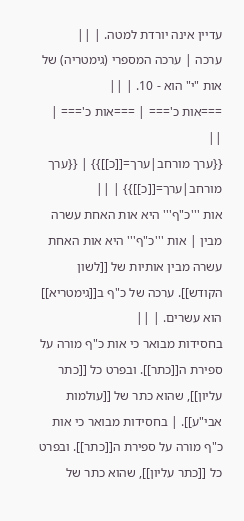עדיין אינה יורדת למטה. | ||
ערכה | ערכה המספרי (גימטריה) של אות "י" הוא - 10. | ||
===אות כ'=== | ===אות כ'=== | ||
{{ערך מורחב|ערך=[[כ]]}} | {{ערך מורחב|ערך=[[כ]]}} | ||
אות '''כ"ף''' היא אות האחת עשרה מבין | אות '''כ"ף''' היא אות האחת עשרה מבין אותיות של [[לשון הקודש]]. ערכה של כ"ף ב[[גימטריא]] הוא עשרים. | ||
בחסידות מבואר כי אות כ"ף מורה על ספירת ה[[כתר]]. ובפרט כל [[כתר עליון]], שהוא כתר של [[עולמות אבי"ע]]. | בחסידות מבואר כי אות כ"ף מורה על ספירת ה[[כתר]]. ובפרט כל [[כתר עליון]], שהוא כתר של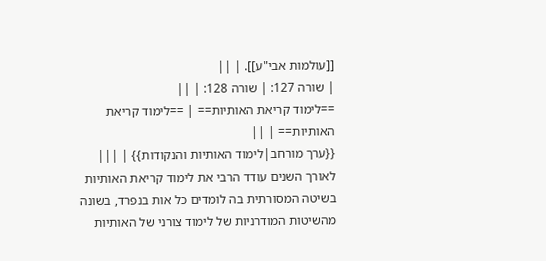[[עולמות אבי"ע]]. | ||
| שורה 127: | שורה 128: | ||
==לימוד קריאת האותיות== | ==לימוד קריאת האותיות== | ||
{{ערך מורחב|לימוד האותיות והנקודות}} | |||
לאורך השנים עודד הרבי את לימוד קריאת האותיות בשיטה המסורתית בה לומדים כל אות בנפרד, בשונה מהשיטות המודרניות של לימוד צורני של האותיות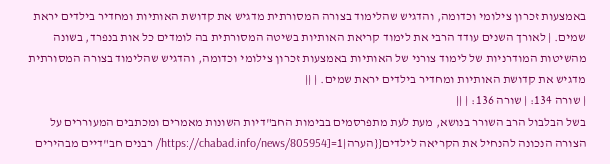באמצעות זכרון צילומי וכדומה, והדגיש שהלימוד בצורה המסורתית מדגיש את קדושת האותיות ומחדיר בילדים יראת שמים. | לאורך השנים עודד הרבי את לימוד קריאת האותיות בשיטה המסורתית בה לומדים כל אות בנפרד, בשונה מהשיטות המודרניות של לימוד צורני של האותיות באמצעות זכרון צילומי וכדומה, והדגיש שהלימוד בצורה המסורתית מדגיש את קדושת האותיות ומחדיר בילדים יראת שמים. | ||
| שורה 134: | שורה 136: | ||
בשל הבלבול הרב השורר בנושא, מעת לעת מתפרסמים בבימות החב"דיות השונות מאמרים ומכתבים המעוררים על הצורה הנכונה להנחיל את הקריאה לילדים{{הערה|1=[https://chabad.info/news/805954/ רבנים חב"דיים מבהירים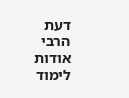דעת הרבי אודות לימוד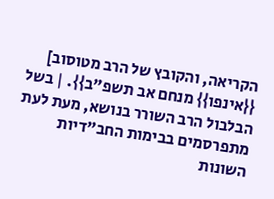הקריאה, והקובץ של הרב מטוסוב] {{אינפו}} מנחם אב תשפ"ב}}. | בשל הבלבול הרב השורר בנושא, מעת לעת מתפרסמים בבימות החב"דיות השונות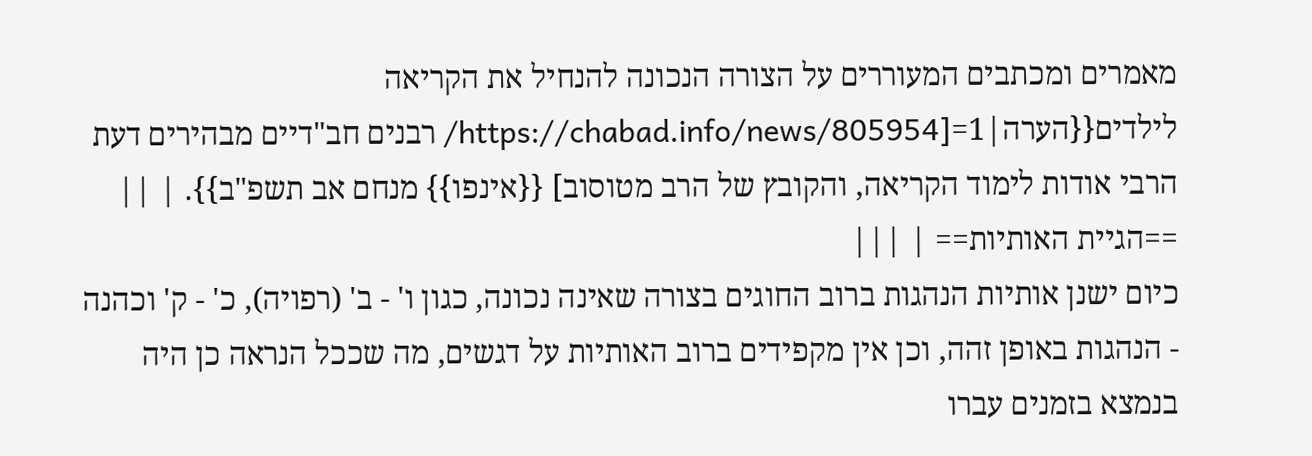מאמרים ומכתבים המעוררים על הצורה הנכונה להנחיל את הקריאה לילדים{{הערה|1=[https://chabad.info/news/805954/ רבנים חב"דיים מבהירים דעת הרבי אודות לימוד הקריאה, והקובץ של הרב מטוסוב] {{אינפו}} מנחם אב תשפ"ב}}. | ||
==הגיית האותיות== | |||
כיום ישנן אותיות הנהגות ברוב החוגים בצורה שאינה נכונה, כגון ו' - ב' (רפויה), כ' - ק' וכהנה - הנהגות באופן זהה, וכן אין מקפידים ברוב האותיות על דגשים, מה שככל הנראה כן היה בנמצא בזמנים עברו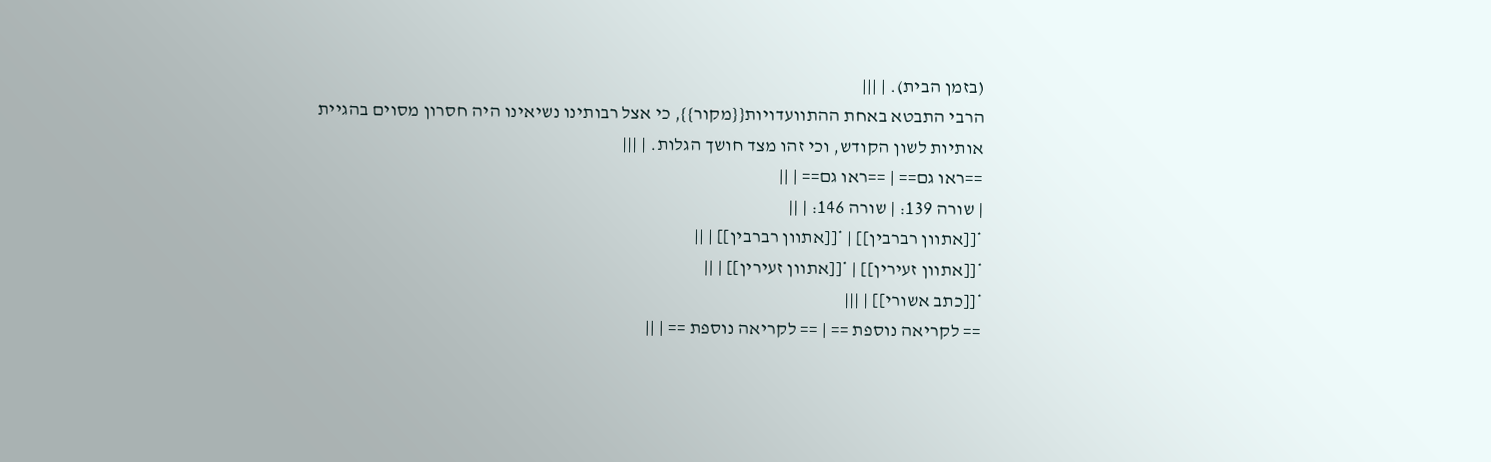(בזמן הבית). | |||
הרבי התבטא באחת ההתוועדויות{{מקור}}, כי אצל רבותינו נשיאינו היה חסרון מסוים בהגיית אותיות לשון הקודש, וכי זהו מצד חושך הגלות. | |||
==ראו גם== | ==ראו גם== | ||
| שורה 139: | שורה 146: | ||
*[[אתוון רברבין]] | *[[אתוון רברבין]] | ||
*[[אתוון זעירין]] | *[[אתוון זעירין]] | ||
*[[כתב אשורי]] | |||
== לקריאה נוספת == | == לקריאה נוספת == | ||